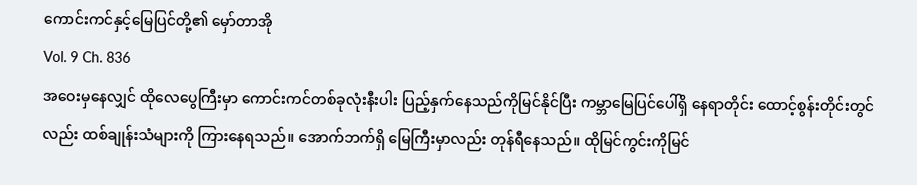ကောင်းကင်နှင့်မြေပြင်တို့၏ မှော်တာအို
Vol. 9 Ch. 836
အဝေးမှနေလျှင် ထိုလေပွေကြီးမှာ ကောင်းကင်တစ်ခုလုံးနီးပါး ပြည့်နှက်နေသည်ကိုမြင်နိုင်ပြီး ကမ္ဘာမြေပြင်ပေါ်ရှိ နေရာတိုင်း ထောင့်စွန်းတိုင်းတွင်လည်း ထစ်ချုန်းသံများကို ကြားနေရသည်။ အောက်ဘက်ရှိ မြေကြီးမှာလည်း တုန်ရီနေသည်။ ထိုမြင်ကွင်းကိုမြင်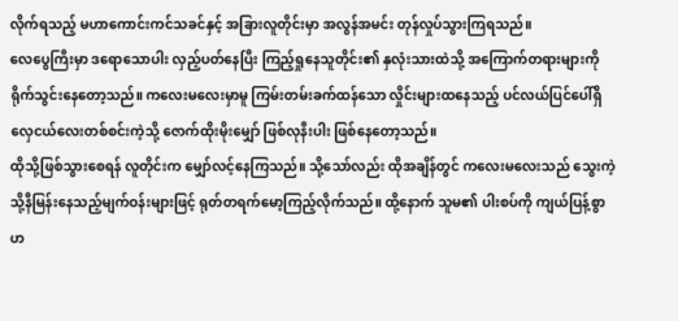လိုက်ရသည့် မဟာကောင်းကင်သခင်နှင့် အခြားလူတိုင်းမှာ အလွန်အမင်း တုန်လှုပ်သွားကြရသည်။
လေပွေကြီးမှာ ဒရောသောပါး လှည့်ပတ်နေပြီး ကြည့်ရှုနေသူတိုင်း၏ နှလုံးသားထဲသို့ အကြောက်တရားများကို ရိုက်သွင်းနေတော့သည်။ ကလေးမလေးမှာမူ ကြမ်းတမ်းခက်ထန်သော လှိုင်းများထနေသည့် ပင်လယ်ပြင်ပေါ်ရှိ လှေငယ်လေးတစ်စင်းကဲ့သို့ ဇောက်ထိုးမိုးမျှော် ဖြစ်လုနီးပါး ဖြစ်နေတော့သည်။
ထိုသို့ဖြစ်သွားစေရန် လူတိုင်းက မျှော်လင့်နေကြသည်။ သို့သော်လည်း ထိုအချိန်တွင် ကလေးမလေးသည် သွေးကဲ့သို့နီမြန်းနေသည့်မျက်ဝန်းများဖြင့် ရုတ်တရက်မော့ကြည့်လိုက်သည်။ ထို့နောက် သူမ၏ ပါးစပ်ကို ကျယ်ပြန့်စွာ ဟ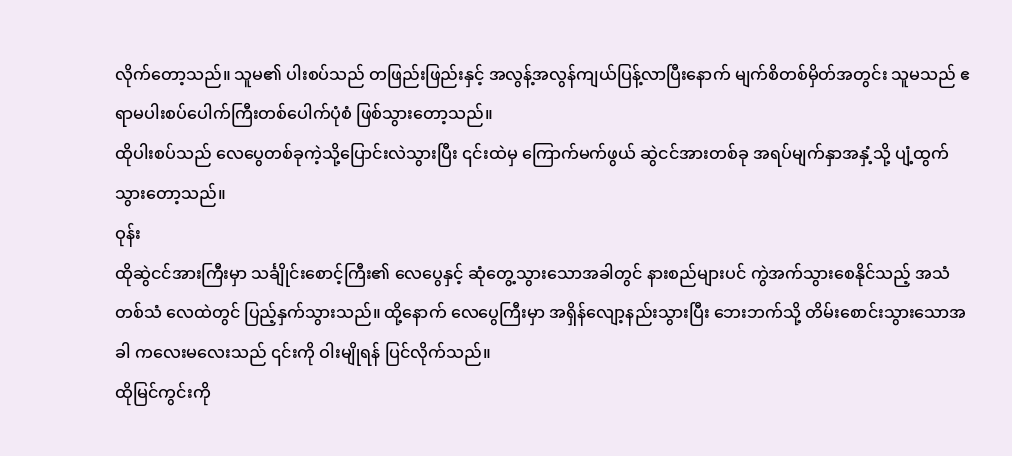လိုက်တော့သည်။ သူမ၏ ပါးစပ်သည် တဖြည်းဖြည်းနှင့် အလွန့်အလွန်ကျယ်ပြန့်လာပြီးနောက် မျက်စိတစ်မှိတ်အတွင်း သူမသည် ဧရာမပါးစပ်ပေါက်ကြီးတစ်ပေါက်ပုံစံ ဖြစ်သွားတော့သည်။
ထိုပါးစပ်သည် လေပွေတစ်ခုကဲ့သို့ပြောင်းလဲသွားပြီး ၎င်းထဲမှ ကြောက်မက်ဖွယ် ဆွဲငင်အားတစ်ခု အရပ်မျက်နှာအနှံ့သို့ ပျံ့ထွက်သွားတော့သည်။
ဝုန်း
ထိုဆွဲငင်အားကြီးမှာ သင်္ချိုင်းစောင့်ကြီး၏ လေပွေနှင့် ဆုံတွေ့သွားသောအခါတွင် နားစည်များပင် ကွဲအက်သွားစေနိုင်သည့် အသံတစ်သံ လေထဲတွင် ပြည့်နှက်သွားသည်။ ထို့နောက် လေပွေကြီးမှာ အရှိန်လျော့နည်းသွားပြီး ဘေးဘက်သို့ တိမ်းစောင်းသွားသောအခါ ကလေးမလေးသည် ၎င်းကို ဝါးမျိုရန် ပြင်လိုက်သည်။
ထိုမြင်ကွင်းကို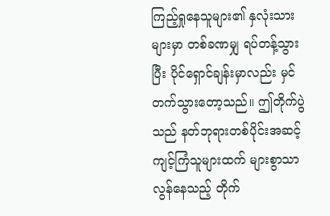ကြည့်ရှုနေသူများ၏ နှလုံးသားများမှာ တစ်ခဏမျှ ရပ်တန့်သွားပြီး ပိုင်ရှောင်ချန်းမှာလည်း မှင်တက်သွားတော့သည်။ ဤတိုက်ပွဲသည် နတ်ဘုရားတစ်ပိုင်းအဆင့်ကျင့်ကြံသူများထက် များစွာသာလွန်နေသည့် တိုက်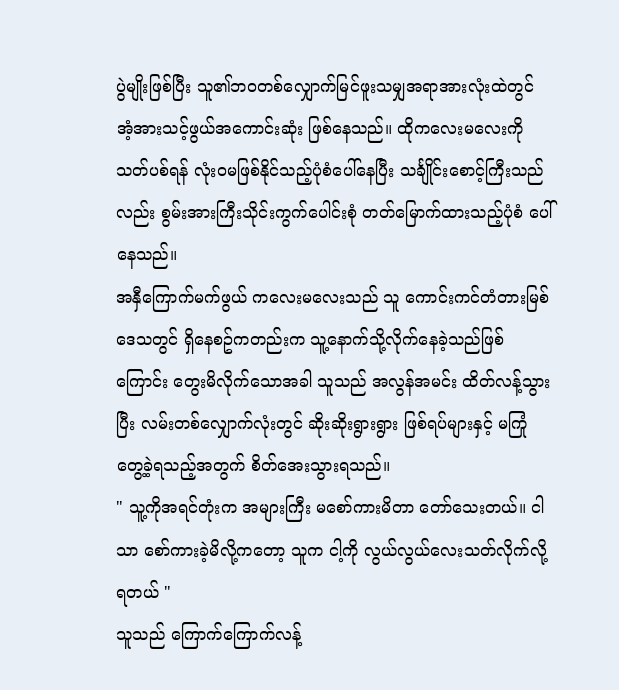ပွဲမျိုးဖြစ်ပြီး သူ၏ဘဝတစ်လျှောက်မြင်ဖူးသမျှအရာအားလုံးထဲတွင် အံ့အားသင့်ဖွယ်အကောင်းဆုံး ဖြစ်နေသည်။ ထိုကလေးမလေးကို သတ်ပစ်ရန် လုံးဝမဖြစ်နိုင်သည့်ပုံစံပေါ်နေပြီး သင်္ချိုင်းစောင့်ကြီးသည်လည်း စွမ်းအားကြီးသိုင်းကွက်ပေါင်းစုံ တတ်မြောက်ထားသည့်ပုံစံ ပေါ်နေသည်။
အနှီကြောက်မက်ဖွယ် ကလေးမလေးသည် သူ ကောင်းကင်တံတားမြစ်ဒေသတွင် ရှိနေစဥ်ကတည်းက သူ့နောက်သို့လိုက်နေခဲ့သည်ဖြစ်ကြောင်း တွေးမိလိုက်သောအခါ သူသည် အလွန်အမင်း ထိတ်လန့်သွားပြီး လမ်းတစ်လျှောက်လုံးတွင် ဆိုးဆိုးရွားရွား ဖြစ်ရပ်များနှင့် မကြုံတွေ့ခဲ့ရသည့်အတွက် စိတ်အေးသွားရသည်။
" သူ့ကိုအရင်တုံးက အများကြီး မစော်ကားမိတာ တော်သေးတယ်။ ငါသာ စော်ကားခဲ့မိလို့ကတော့ သူက ငါ့ကို လွယ်လွယ်လေးသတ်လိုက်လို့ရတယ် "
သူသည် ကြောက်ကြောက်လန့်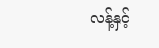လန့်နှင့်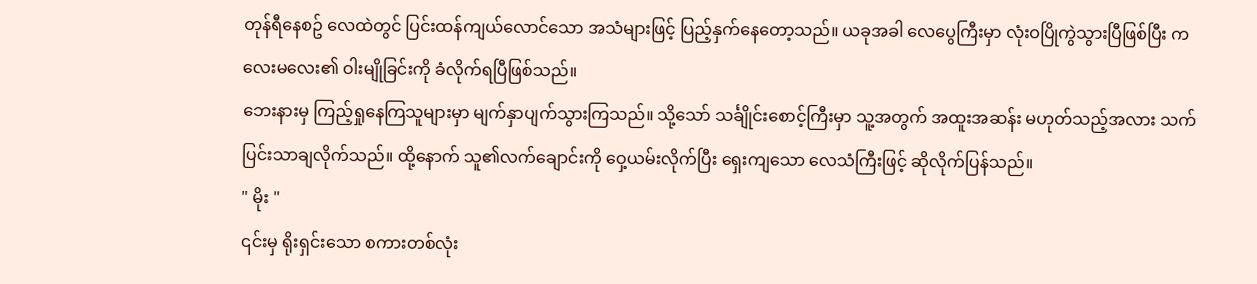တုန်ရီနေစဥ် လေထဲတွင် ပြင်းထန်ကျယ်လောင်သော အသံများဖြင့် ပြည့်နှက်နေတော့သည်။ ယခုအခါ လေပွေကြီးမှာ လုံးဝပြိုကွဲသွားပြီဖြစ်ပြီး ကလေးမလေး၏ ဝါးမျိုခြင်းကို ခံလိုက်ရပြီဖြစ်သည်။
ဘေးနားမှ ကြည့်ရှုနေကြသူများမှာ မျက်နှာပျက်သွားကြသည်။ သို့သော် သင်္ချိုင်းစောင့်ကြီးမှာ သူ့အတွက် အထူးအဆန်း မဟုတ်သည့်အလား သက်ပြင်းသာချလိုက်သည်။ ထို့နောက် သူ၏လက်ချောင်းကို ဝှေ့ယမ်းလိုက်ပြီး ရှေးကျသော လေသံကြီးဖြင့် ဆိုလိုက်ပြန်သည်။
" မိုး "
၎င်းမှ ရိုးရှင်းသော စကားတစ်လုံး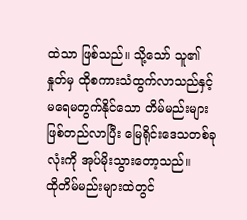ထဲသာ ဖြစ်သည်။ သို့သော် သူ၏နှုတ်မှ ထိုစကားသံထွက်လာသည်နှင့် မရေမတွက်နိုင်သော တိမ်မည်းများ ဖြစ်တည်လာပြီး မြေရိုင်းဒေသတစ်ခုလုံးကို အုပ်မိုးသွားတော့သည်။
ထိုတိမ်မည်းများထဲတွင်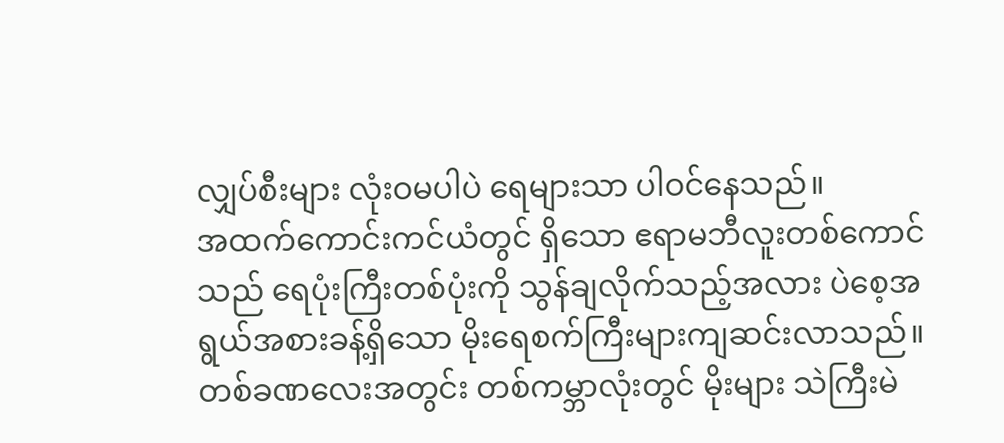လျှပ်စီးများ လုံးဝမပါပဲ ရေများသာ ပါဝင်နေသည်။
အထက်ကောင်းကင်ယံတွင် ရှိသော ဧရာမဘီလူးတစ်ကောင်သည် ရေပုံးကြီးတစ်ပုံးကို သွန်ချလိုက်သည့်အလား ပဲစေ့အရွယ်အစားခန့်ရှိသော မိုးရေစက်ကြီးများကျဆင်းလာသည်။ တစ်ခဏလေးအတွင်း တစ်ကမ္ဘာလုံးတွင် မိုးများ သဲကြီးမဲ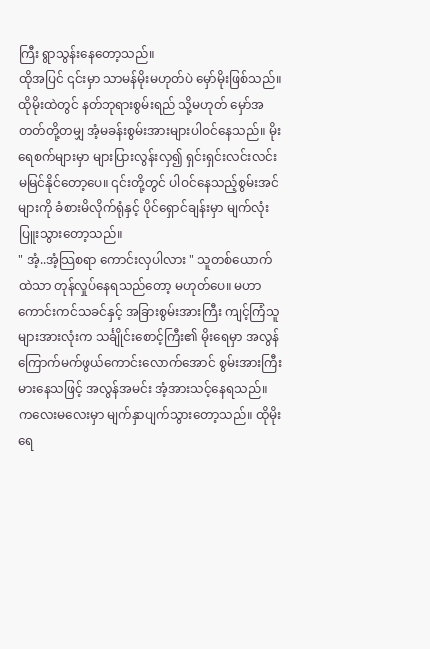ကြီး ရွာသွန်းနေတော့သည်။
ထိုအပြင် ၎င်းမှာ သာမန်မိုးမဟုတ်ပဲ မှော်မိုးဖြစ်သည်။
ထိုမိုးထဲတွင် နတ်ဘုရားစွမ်းရည် သို့မဟုတ် မှော်အတတ်တို့တမျှ အံ့မခန်းစွမ်းအားများပါဝင်နေသည်။ မိုးရေစက်များမှာ များပြားလွန်းလှ၍ ရှင်းရှင်းလင်းလင်း မမြင်နိုင်တော့ပေ။ ၎င်းတို့တွင် ပါဝင်နေသည့်စွမ်းအင်များကို ခံစားမိလိုက်ရုံနှင့် ပိုင်ရှောင်ချန်းမှာ မျက်လုံးပြူးသွားတော့သည်။
" အံ့..အံ့သြစရာ ကောင်းလှပါလား " သူတစ်ယောက်ထဲသာ တုန်လှုပ်နေရသည်တော့ မဟုတ်ပေ။ မဟာကောင်းကင်သခင်နှင့် အခြားစွမ်းအားကြီး ကျင့်ကြံသူများအားလုံးက သင်္ချိုင်းစောင့်ကြီး၏ မိုးရေမှာ အလွန်ကြောက်မက်ဖွယ်ကောင်းလောက်အောင် စွမ်းအားကြီးမားနေသဖြင့် အလွန်အမင်း အံ့အားသင့်နေရသည်။
ကလေးမလေးမှာ မျက်နှာပျက်သွားတော့သည်။ ထိုမိုးရေ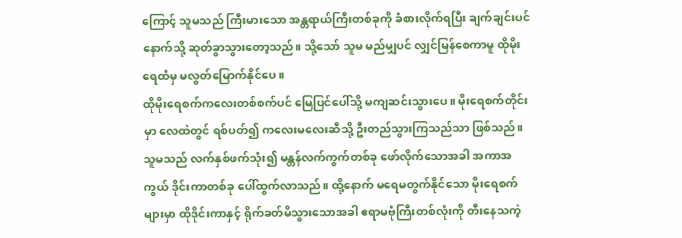ကြောင့် သူမသည် ကြီးမားသော အန္တရာယ်ကြီးတစ်ခုကို ခံစားလိုက်ရပြီး ချက်ချင်းပင် နောက်သို့ ဆုတ်ခွာသွားတော့သည်။ သို့သော် သူမ မည်မျှပင် လျှင်မြန်စေကာမူ ထိုမိုးရေထံမှ မလွတ်မြောက်နိုင်ပေ။
ထိုမိုးရေစက်ကလေးတစ်စက်ပင် မြေပြင်ပေါ်သို့ မကျဆင်းသွားပေ။ မိုးရေစက်တိုင်းမှာ လေထဲတွင် ရစ်ပတ်၍ ကလေးမလေးဆီသို့ ဦးတည်သွားကြသည်သာ ဖြစ်သည်။
သူမသည် လက်နှစ်ဖက်သုံး၍ မန္တန်လက်ကွက်တစ်ခု ဖော်လိုက်သောအခါ အကာအကွယ် ဒိုင်းကာတစ်ခု ပေါ်ထွက်လာသည်။ ထို့နောက် မရေမတွက်နိုင်သော မိုးရေစက်များမှာ ထိုဒိုင်းကာနှင့် ရိုက်ခတ်မိသွားသောအခါ ဧရာမဗုံကြီးတစ်လုံးကို တီးနေသကဲ့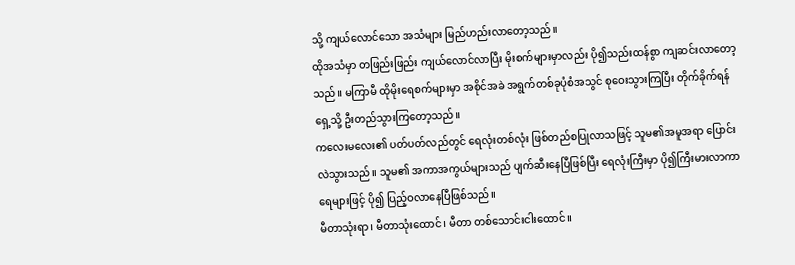သို့ ကျယ်လောင်သော အသံများ မြည်ဟည်းလာတော့သည်။
ထိုအသံမှာ တဖြည်းဖြည်း ကျယ်လောင်လာပြီး မိုးစက်များမှာလည်း ပို၍သည်းထန်စွာ ကျဆင်းလာတော့သည်။ မကြာမီ ထိုမိုးရေစက်များမှာ အစိုင်အခဲ အရွက်တစ်ခုပုံစံအသွင် စုဝေးသွားကြပြီး တိုက်ခိုက်ရန် ရှေ့သို့ ဦးတည်သွားကြတော့သည်။
ကလေးမလေး၏ ပတ်ပတ်လည်တွင် ရေလုံးတစ်လုံး ဖြစ်တည်စပြုလာသဖြင့် သူမ၏အမူအရာ ပြောင်းလဲသွားသည်။ သူမ၏ အကာအကွယ်များသည် ပျက်ဆီးနေပြီဖြစ်ပြီး ရေလုံးကြီးမှာ ပို၍ကြီးမားလာကာ ရေများဖြင့် ပို၍ ပြည့်ဝလာနေပြီဖြစ်သည်။
မီတာသုံးရာ၊ မီတာသုံးထောင်၊ မီတာ တစ်သောင်းငါးထောင်။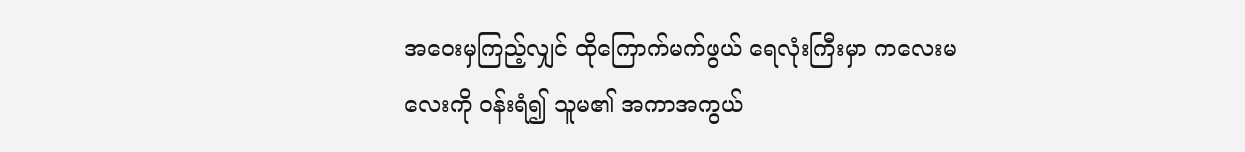အဝေးမှကြည့်လျှင် ထိုကြောက်မက်ဖွယ် ရေလုံးကြီးမှာ ကလေးမလေးကို ဝန်းရံ၍ သူမ၏ အကာအကွယ်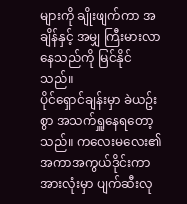များကို ချိုးဖျက်ကာ အချိန်နှင့် အမျှ ကြီးမားလာနေသည်ကို မြင်နိုင်သည်။
ပိုင်ရှောင်ချန်းမှာ ခဲယဥ်းစွာ အသက်ရှူနေရတော့သည်။ ကလေးမလေး၏ အကာအကွယ်ဒိုင်းကာအားလုံးမှာ ပျက်ဆီးလု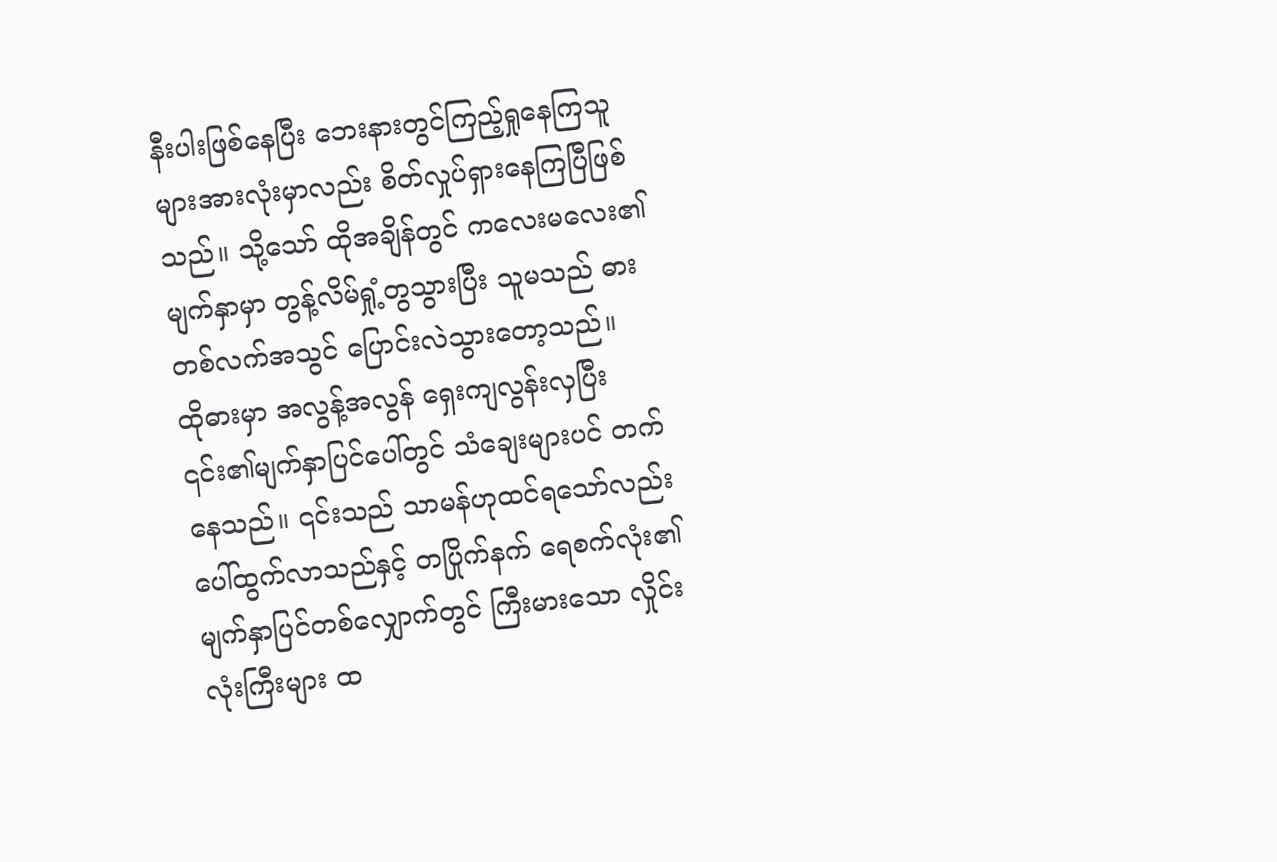နီးပါးဖြစ်နေပြီး ဘေးနားတွင်ကြည့်ရှုနေကြသူများအားလုံးမှာလည်း စိတ်လှုပ်ရှားနေကြပြီဖြစ်သည်။ သို့သော် ထိုအချိန်တွင် ကလေးမလေး၏ မျက်နှာမှာ တွန့်လိမ်ရှုံ့တွသွားပြီး သူမသည် ဓားတစ်လက်အသွင် ပြောင်းလဲသွားတော့သည်။
ထိုဓားမှာ အလွန့်အလွန် ရှေးကျလွန်းလှပြီး ၎င်း၏မျက်နှာပြင်ပေါ်တွင် သံချေးများပင် တက်နေသည်။ ၎င်းသည် သာမန်ဟုထင်ရသော်လည်း ပေါ်ထွက်လာသည်နှင့် တပြိုက်နက် ရေစက်လုံး၏မျက်နှာပြင်တစ်လျှောက်တွင် ကြီးမားသော လှိုင်းလုံးကြီးများ ထ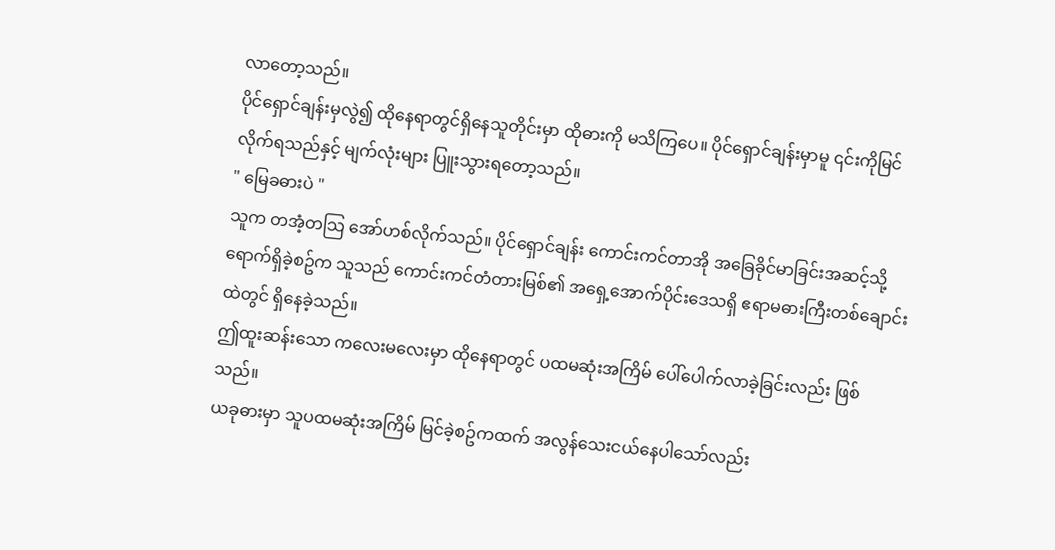လာတော့သည်။
ပိုင်ရှောင်ချန်းမှလွဲ၍ ထိုနေရာတွင်ရှိနေသူတိုင်းမှာ ထိုဓားကို မသိကြပေ။ ပိုင်ရှောင်ချန်းမှာမူ ၎င်းကိုမြင်လိုက်ရသည်နှင့် မျက်လုံးများ ပြူးသွားရတော့သည်။
" မြေခဓားပဲ "
သူက တအံ့တသြ အော်ဟစ်လိုက်သည်။ ပိုင်ရှောင်ချန်း ကောင်းကင်တာအို အခြေခိုင်မာခြင်းအဆင့်သို့ ရောက်ရှိခဲ့စဥ်က သူသည် ကောင်းကင်တံတားမြစ်၏ အရှေ့အောက်ပိုင်းဒေသရှိ ဧရာမဓားကြီးတစ်ချောင်းထဲတွင် ရှိနေခဲ့သည်။
ဤထူးဆန်းသော ကလေးမလေးမှာ ထိုနေရာတွင် ပထမဆုံးအကြိမ် ပေါ်ပေါက်လာခဲ့ခြင်းလည်း ဖြစ်သည်။
ယခုဓားမှာ သူပထမဆုံးအကြိမ် မြင်ခဲ့စဥ်ကထက် အလွန်သေးငယ်နေပါသော်လည်း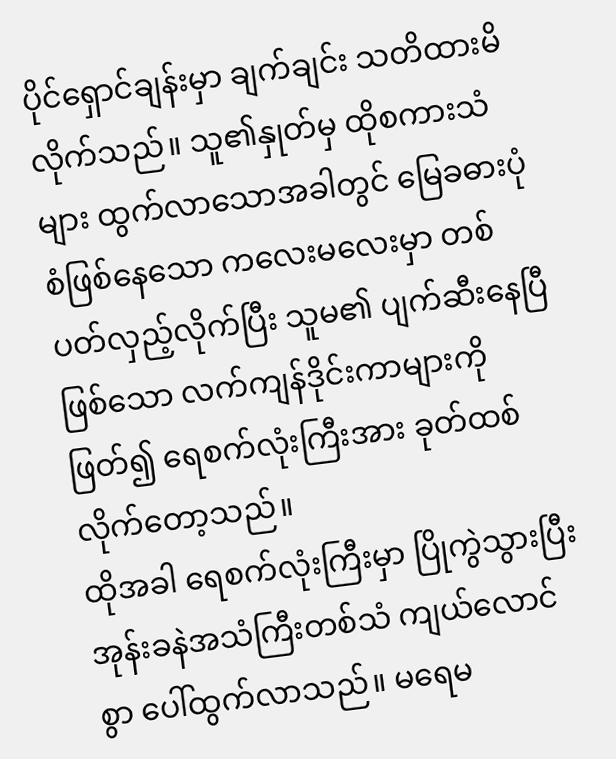ပိုင်ရှောင်ချန်းမှာ ချက်ချင်း သတိထားမိလိုက်သည်။ သူ၏နှုတ်မှ ထိုစကားသံများ ထွက်လာသောအခါတွင် မြေခဓားပုံစံဖြစ်နေသော ကလေးမလေးမှာ တစ်ပတ်လှည့်လိုက်ပြီး သူမ၏ ပျက်ဆီးနေပြီဖြစ်သော လက်ကျန်ဒိုင်းကာများကိုဖြတ်၍ ရေစက်လုံးကြီးအား ခုတ်ထစ်လိုက်တော့သည်။
ထိုအခါ ရေစက်လုံးကြီးမှာ ပြိုကွဲသွားပြီး အုန်းခနဲအသံကြီးတစ်သံ ကျယ်လောင်စွာ ပေါ်ထွက်လာသည်။ မရေမ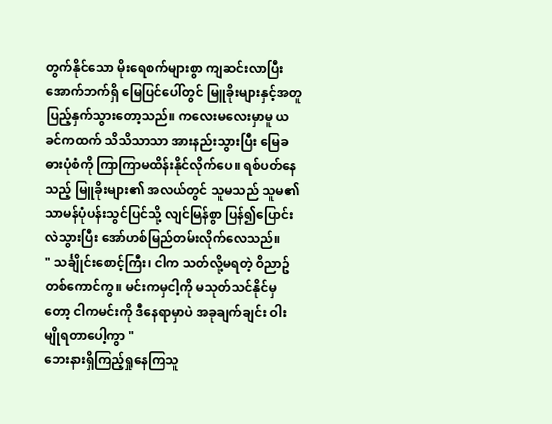တွက်နိုင်သော မိုးရေစက်များစွာ ကျဆင်းလာပြီး အောက်ဘက်ရှိ မြေပြင်ပေါ်တွင် မြူခိုးများနှင့်အတူ ပြည့်နှက်သွားတော့သည်။ ကလေးမလေးမှာမူ ယခင်ကထက် သိသိသာသာ အားနည်းသွားပြီး မြေခဓားပုံစံကို ကြာကြာမထိန်းနိုင်လိုက်ပေ။ ရစ်ပတ်နေသည့် မြူခိုးများ၏ အလယ်တွင် သူမသည် သူမ၏ သာမန်ပုံပန်းသွင်ပြင်သို့ လျင်မြန်စွာ ပြန်၍ပြောင်းလဲသွားပြီး အော်ဟစ်မြည်တမ်းလိုက်လေသည်။
" သင်္ချိုင်းစောင့်ကြီး၊ ငါက သတ်လို့မရတဲ့ ဝိညာဥ်တစ်ကောင်ကွ။ မင်းကမှငါ့ကို မသုတ်သင်နိုင်မှတော့ ငါကမင်းကို ဒီနေရာမှာပဲ အခုချက်ချင်း ဝါးမျိုရတာပေါ့ကွာ "
ဘေးနားရှိကြည့်ရှုနေကြသူ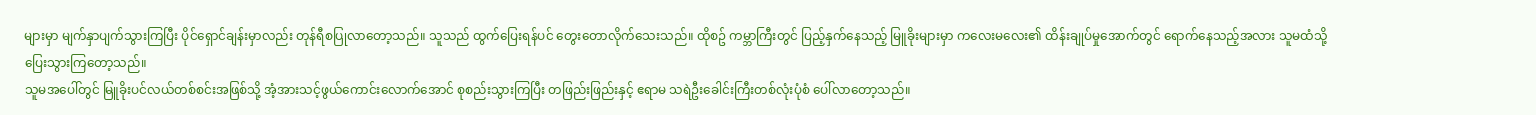များမှာ မျက်နှာပျက်သွားကြပြီး ပိုင်ရှောင်ချန်းမှာလည်း တုန်ရီစပြုလာတော့သည်။ သူသည် ထွက်ပြေးရန်ပင် တွေးတောလိုက်သေးသည်။ ထိုစဥ် ကမ္ဘာကြီးတွင် ပြည့်နှက်နေသည့် မြူခိုးများမှာ ကလေးမလေး၏ ထိန်းချုပ်မှုအောက်တွင် ရောက်နေသည့်အလား သူမထံသို့ ပြေးသွားကြတော့သည်။
သူမအပေါ်တွင် မြူခိုးပင်လယ်တစ်စင်းအဖြစ်သို့ အံ့အားသင့်ဖွယ်ကောင်းလောက်အောင် စုစည်းသွားကြပြီး တဖြည်းဖြည်းနှင့် ဧရာမ သရဲဦးခေါင်းကြီးတစ်လုံးပုံစံ ပေါ်လာတော့သည်။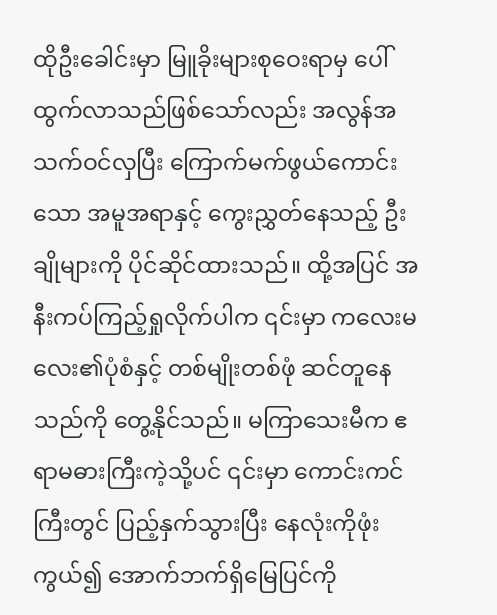ထိုဦးခေါင်းမှာ မြူခိုးများစုဝေးရာမှ ပေါ်ထွက်လာသည်ဖြစ်သော်လည်း အလွန်အသက်ဝင်လှပြီး ကြောက်မက်ဖွယ်ကောင်းသော အမူအရာနှင့် ကွေးညွှတ်နေသည့် ဦးချိုများကို ပိုင်ဆိုင်ထားသည်။ ထို့အပြင် အနီးကပ်ကြည့်ရှုလိုက်ပါက ၎င်းမှာ ကလေးမလေး၏ပုံစံနှင့် တစ်မျိုးတစ်ဖုံ ဆင်တူနေသည်ကို တွေ့နိုင်သည်။ မကြာသေးမီက ဧရာမဓားကြီးကဲ့သို့ပင် ၎င်းမှာ ကောင်းကင်ကြီးတွင် ပြည့်နှက်သွားပြီး နေလုံးကိုဖုံးကွယ်၍ အောက်ဘက်ရှိမြေပြင်ကို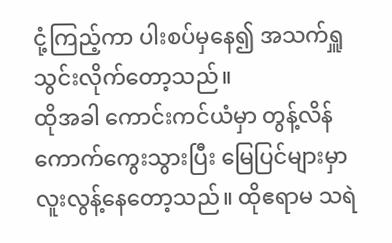ငုံ့ကြည့်ကာ ပါးစပ်မှနေ၍ အသက်ရှူသွင်းလိုက်တော့သည်။
ထိုအခါ ကောင်းကင်ယံမှာ တွန့်လိန်ကောက်ကွေးသွားပြီး မြေပြင်များမှာ လူးလွန့်နေတော့သည်။ ထိုဧရာမ သရဲ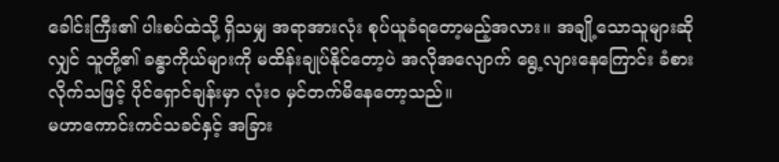ခေါင်းကြီး၏ ပါးစပ်ထဲသို့ ရှိသမျှ အရာအားလုံး စုပ်ယူခံရတော့မည့်အလား။ အချို့သောသူများဆိုလျှင် သူတို့၏ ခန္ဓာကိုယ်များကို မထိန်းချုပ်နိုင်တော့ပဲ အလိုအလျောက် ရွေ့လျားနေကြောင်း ခံစားလိုက်သဖြင့် ပိုင်ရှောင်ချန်းမှာ လုံးဝ မှင်တက်မိနေတော့သည်။
မဟာကောင်းကင်သခင်နှင့် အခြား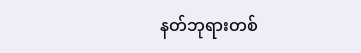နတ်ဘုရားတစ်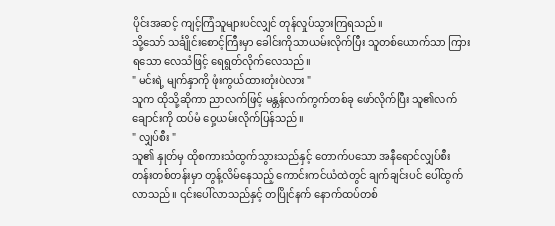ပိုင်းအဆင့် ကျင့်ကြံသူများပင်လျှင် တုန်လှုပ်သွားကြရသည်။
သို့သော် သင်္ချိုင်းစောင့်ကြီးမှာ ခေါင်းကိုသာယမ်းလိုက်ပြီး သူတစ်ယောက်သာ ကြားရသော လေသံဖြင့် ရေရွတ်လိုက်လေသည်။
" မင်းရဲ့ မျက်နှာကို ဖုံးကွယ်ထားတုံးပဲလား "
သူက ထိုသို့ဆိုကာ ညာလက်ဖြင့် မန္တန်လက်ကွက်တစ်ခု ဖော်လိုက်ပြီး သူ၏လက်ချောင်းကို ထပ်မံ ဝှေ့ယမ်းလိုက်ပြန်သည်။
" လျှပ်စီး "
သူ၏ နှုတ်မှ ထိုစကားသံထွက်သွားသည်နှင့် တောက်ပသော အနီရောင်လျှပ်စီးတန်းတစ်တန်းမှာ တွန့်လိမ်နေသည့် ကောင်းကင်ယံထဲတွင် ချက်ချင်းပင် ပေါ်ထွက်လာသည်။ ၎င်းပေါ်လာသည်နှင့် တပြိုင်နက် နောက်ထပ်တစ်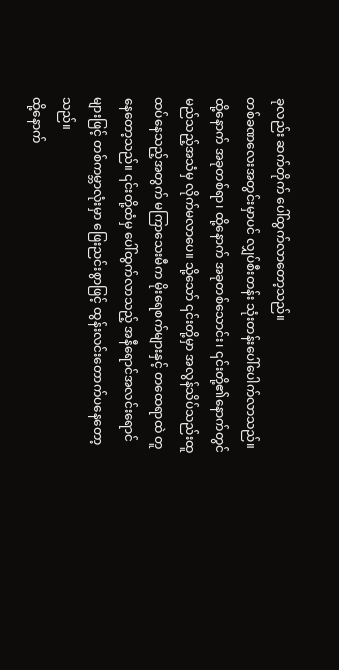ခုလည်း ဆက်တိုက် ပေါ်ထွက်လာတော့သည်။
တစ်ခဏလေးအတွင်းမှာပင် လျှပ်စီးတန်း သုံးတန်းပေါ်ပေါက်လာသည်။ ထို့နောက် အခုတစ်ရာ၊ ထို့နောက် အခုတစ်သောင်း၊ ၎င်းတို့၏နောက်တွင် မည်သည့်အသံမှ လိုက်မလာပေ။ သို့သော် ၎င်းတို့မှာ အလွန်သိပ်သည်းထူထပ်နေသည့်အတွက် မကြာသေးမီက မိုးရေစက်များနှင့် တထေရာထဲ တူနေတော့သည်။ ၎င်းတို့ထံမှ ပေါ်ထွက်လာသည့် အနီရောင်အလင်းရောင်များဖြင့် တစ်ကမ္ဘာလုံးမှာ ဖြေးညင်းစွာဖြင့် ထွန်းလင်းတောက်ပနေတော့သည်။
ထို့နောက်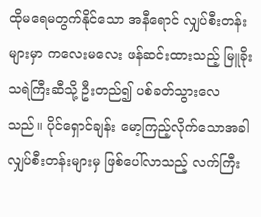ထိုမရေမတွက်နိုင်သော အနီရောင် လျှပ်စီးတန်းများမှာ ကလေးမလေး ဖန်ဆင်းထားသည့် မြူခိုးသရဲကြီးဆီသို့ ဦးတည်၍ ပစ်ခတ်သွားလေသည်။ ပိုင်ရှောင်ချန်း မော့ကြည့်လိုက်သောအခါ လျှပ်စီးတန်းများမှ ဖြစ်ပေါ်လာသည့် လက်ကြီး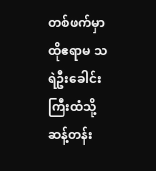တစ်ဖက်မှာ ထိုဧရာမ သရဲဦးခေါင်းကြီးထံသို့ ဆန့်တန်း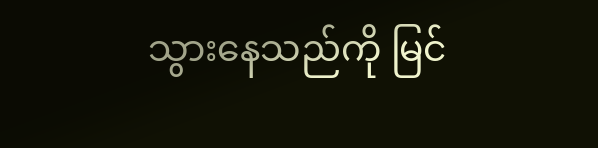သွားနေသည်ကို မြင်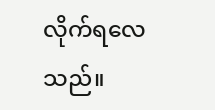လိုက်ရလေသည်။